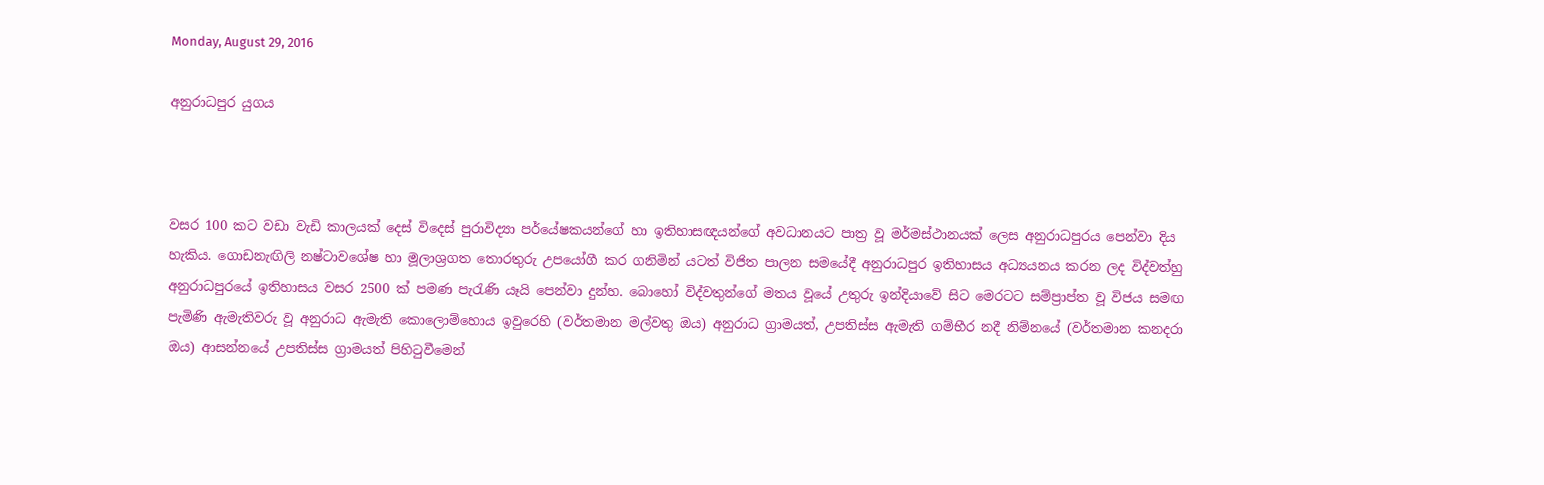Monday, August 29, 2016

අනුරාධපුර යුගය



වසර 100 කට වඩා වැඩි කාලයක්‌ දෙස්‌ විදෙස්‌ පුරාවිද්‍යා පර්යේෂකයන්ගේ හා ඉතිහාසඥයන්ගේ අවධානයට පාත්‍ර වූ මර්මස්‌ථානයක්‌ ලෙස අනුරාධපුරය පෙන්වා දිය හැකිය. ගොඩනැඟිලි නෂ්ටාවශේෂ හා මූලාශ්‍රගත තොරතුරු උපයෝගී කර ගනිමින් යටත් විජිත පාලන සමයේදී අනුරාධපුර ඉතිහාසය අධ්‍යයනය කරන ලද විද්වත්හු අනුරාධපුරයේ ඉතිහාසය වසර 2500 ක්‌ පමණ පැරැණි යෑයි පෙන්වා දුන්හ. බොහෝ විද්වතුන්ගේ මතය වූයේ උතුරු ඉන්දියාවේ සිට මෙරටට සම්ප්‍රාප්ත වූ විජය සමඟ පැමිණි ඇමැතිවරු වූ අනුරාධ ඇමැති කොලොම්හොය ඉවුරෙහි (වර්තමාන මල්වතු ඔය) අනුරාධ ග්‍රාමයත්, උපතිස්‌ස ඇමැති ගම්භීර නදී නිම්නයේ (වර්තමාන කනදරා ඔය) ආසන්නයේ උපතිස්‌ස ග්‍රාමයත් පිහිටුවීමෙන්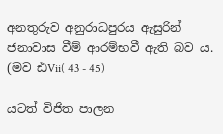අනතුරුව අනුරාධපුරය ඇසුරින් ජනාවාස වීම් ආරම්භවී ඇති බව ය. (මව ඪVii( 43 - 45)

යටත් විජිත පාලන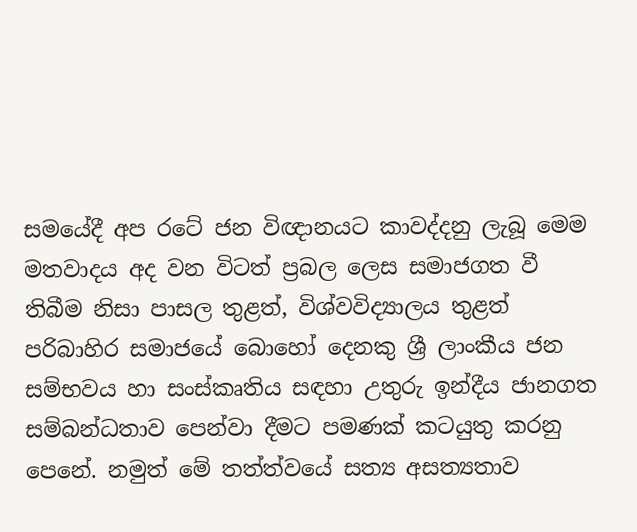සමයේදී අප රටේ ජන විඥානයට කාවද්දනු ලැබූ මෙම මතවාදය අද වන විටත් ප්‍රබල ලෙස සමාජගත වී තිබීම නිසා පාසල තුළත්, විශ්වවිද්‍යාලය තුළත් පරිබාහිර සමාජයේ බොහෝ දෙනකු ශ්‍රී ලාංකීය ජන සම්භවය හා සංස්‌කෘතිය සඳහා උතුරු ඉන්දීය ජානගත සම්බන්ධතාව පෙන්වා දීමට පමණක්‌ කටයුතු කරනු පෙනේ. නමුත් මේ තත්ත්වයේ සත්‍ය අසත්‍යතාව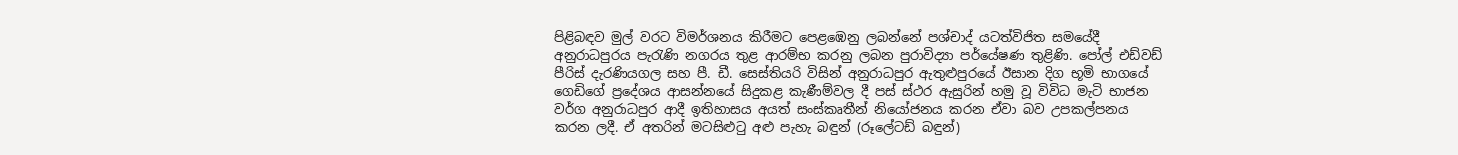පිළිබඳව මුල් වරට විමර්ශනය කිරීමට පෙළඹෙනු ලබන්නේ පශ්චාද් යටත්විජිත සමයේදී අනුරාධපුරය පැරැණි නගරය තුළ ආරම්භ කරනු ලබන පුරාවිද්‍යා පර්යේෂණ තුළිණි. පෝල් එඩ්වඩ් පීරිස්‌ දැරණියගල සහ පී. ඩී. සෙස්‌තියරි විසින් අනුරාධපුර ඇතුළුපුරයේ ඊසාන දිග භූමි භාගයේ ගෙඩිගේ ප්‍රදේශය ආසන්නයේ සිදුකළ කැණීම්වල දී පස්‌ ස්‌ථර ඇසුරින් හමු වූ විවිධ මැටි භාජන වර්ග අනුරාධපුර ආදී ඉතිහාසය අයත් සංස්‌කෘතීන් නියෝජනය කරන ඒවා බව උපකල්පනය කරන ලදී. ඒ අතරින් මටසිළුටු අළු පැහැ බඳුන් (රූලේටඩ් බඳුන්)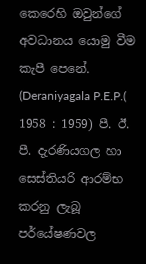කෙරෙහි ඔවුන්ගේ අවධානය යොමු වීම කැපී පෙනේ. (Deraniyagala P.E.P.( 1958 : 1959) පී. ඊ. පී. දැරණියගල හා සෙස්‌තියරි ආරම්භ කරනු ලැබූ පර්යේෂණවල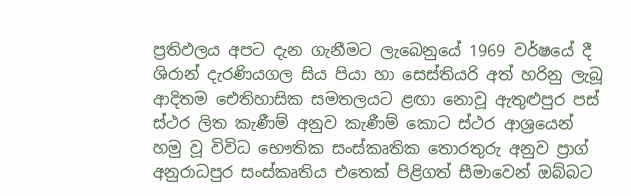ප්‍රතිඵලය අපට දැන ගැනීමට ලැබෙනුයේ 1969 වර්ෂයේ දී ශිරාන් දැරණියගල සිය පියා හා සෙස්‌තියරි අත් හරිනු ලැබූ ආදිතම ඓතිහාසික සමතලයට ළඟා නොවූ ඇතුළුපුර පස්‌ ස්‌ථර ලිත කැණීම් අනුව කැණීම් කොට ස්‌ථර ආශ්‍රයෙන් හමු වූ විවිධ භෞතික සංස්‌කෘතික තොරතුරු අනුව ප්‍රාග් අනුරාධපුර සංස්‌කෘතිය එතෙක්‌ පිළිගත් සීමාවෙන් ඔබ්බට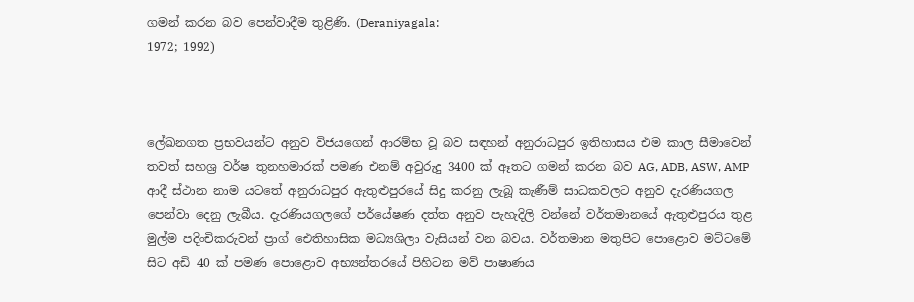ගමන් කරන බව පෙන්වාදීම තුළිණි. (Deraniyagala:
1972; 1992)



ලේඛනගත ප්‍රභවයන්ට අනුව විජයගෙන් ආරම්භ වූ බව සඳහන් අනුරාධපුර ඉතිහාසය එම කාල සීමාවෙන් තවත් සහශ්‍ර වර්ෂ තුනහමාරක්‌ පමණ එනම් අවුරුදු 3400 ක්‌ ඈතට ගමන් කරන බව AG, ADB, ASW, AMP ආදී ස්‌ථාන නාම යටතේ අනුරාධපුර ඇතුළුපුරයේ සිදු කරනු ලැබූ කැණීම් සාධකවලට අනුව දැරණියගල පෙන්වා දෙනු ලැබීය. දැරණියගලගේ පර්යේෂණ දත්ත අනුව පැහැදිලි වන්නේ වර්තමානයේ ඇතුළුපුරය තුළ මුල්ම පදිංචිකරුවන් ප්‍රාග් ඓතිහාසික මධ්‍යශිලා වැසියන් වන බවය. වර්තමාන මතුපිට පොළොව මට්‌ටමේ සිට අඩි 40 ක්‌ පමණ පොළොව අභ්‍යන්තරයේ පිහිටන මව් පාෂාණය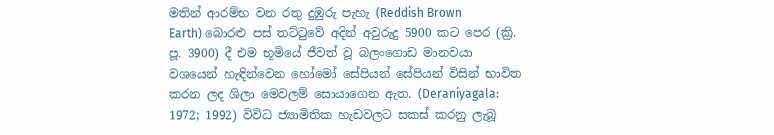මතින් ආරම්භ වන රතු දුඹුරු පැහැ (Reddish Brown
Earth) බොරළු පස්‌ තට්‌ටුවේ අදින් අවුරුදු 5900 කට පෙර (ක්‍රි. පූ. 3900) දී එම භූමියේ ජීවත් වූ බලංගොඩ මානවයා වශයෙන් හැඳින්වෙන හෝමෝ සේපියන් සේපියන් විසින් භාවිත කරන ලද ශිලා මෙවලම් සොයාගෙන ඇත. (Deraniyagala: 1972; 1992) විවිධ ජ්‍යාමිතික හැඩවලට සකස්‌ කරනු ලැබූ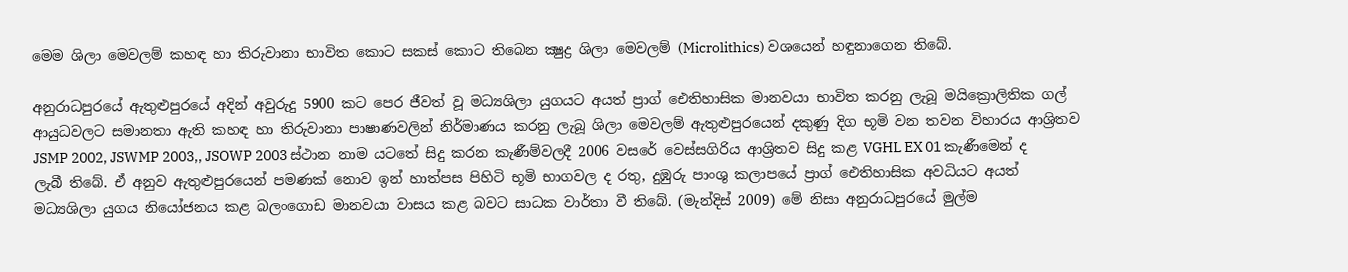මෙම ශිලා මෙවලම් කහඳ හා තිරුවානා භාවිත කොට සකස්‌ කොට තිබෙන ක්‍ෂුද්‍ර ශිලා මෙවලම් (Microlithics) වශයෙන් හඳුනාගෙන තිබේ.

අනුරාධපුරයේ ඇතුළුපුරයේ අදින් අවුරුදු 5900 කට පෙර ජීවත් වූ මධ්‍යශිලා යුගයට අයත් ප්‍රාග් ඓතිහාසික මානවයා භාවිත කරනු ලැබූ මයික්‍රොලිතික ගල් ආයුධවලට සමානතා ඇති කහඳ හා තිරුවානා පාෂාණවලින් නිර්මාණය කරනු ලැබූ ශිලා මෙවලම් ඇතුළුපුරයෙන් දකුණු දිග භූමි වන තවන විහාරය ආශ්‍රිතව JSMP 2002, JSWMP 2003,, JSOWP 2003 ස්‌ථාන නාම යටතේ සිදු කරන කැණීම්වලදී 2006 වසරේ වෙස්‌සගිරිය ආශ්‍රිතව සිදු කළ VGHL EX 01 කැණීමෙන් ද ලැබී තිබේ. ඒ අනුව ඇතුළුපුරයෙන් පමණක්‌ නොව ඉන් හාත්පස පිහිටි භූමි භාගවල ද රතු, දුඹුරු පාංශු කලාපයේ ප්‍රාග් ඓතිහාසික අවධියට අයත් මධ්‍යශිලා යුගය නියෝජනය කළ බලංගොඩ මානවයා වාසය කළ බවට සාධක වාර්තා වී තිබේ. (මැන්දිස්‌ 2009) මේ නිසා අනුරාධපුරයේ මුල්ම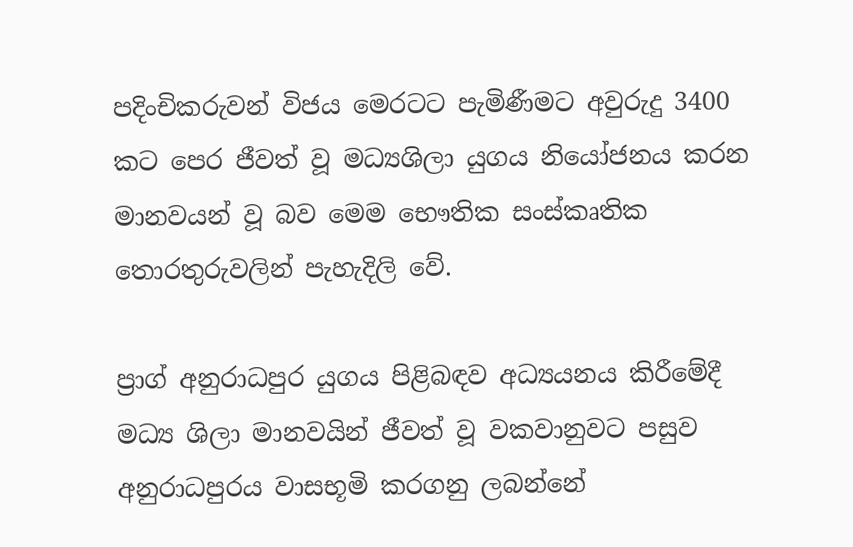පදිංචිකරුවන් විජය මෙරටට පැමිණීමට අවුරුදු 3400 කට පෙර ජීවත් වූ මධ්‍යශිලා යුගය නියෝජනය කරන මානවයන් වූ බව මෙම භෞතික සංස්‌කෘතික තොරතුරුවලින් පැහැදිලි වේ.

ප්‍රාග් අනුරාධපුර යුගය පිළිබඳව අධ්‍යයනය කිරීමේදී මධ්‍ය ශිලා මානවයින් ජීවත් වූ වකවානුවට පසුව අනුරාධපුරය වාසභූමි කරගනු ලබන්නේ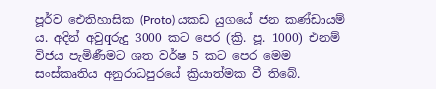පූර්ව ඓතිහාසික (Proto) යකඩ යුගයේ ජන කණ්‌ඩායම් ය. අදින් අවුqරුදු 3000 කට පෙර (ක්‍රි. පූ. 1000) එනම් විජය පැමිණීමට ශත වර්ෂ 5 කට පෙර මෙම සංස්‌කෘතිය අනුරාධපුරයේ ක්‍රියාත්මක වී තිබේ.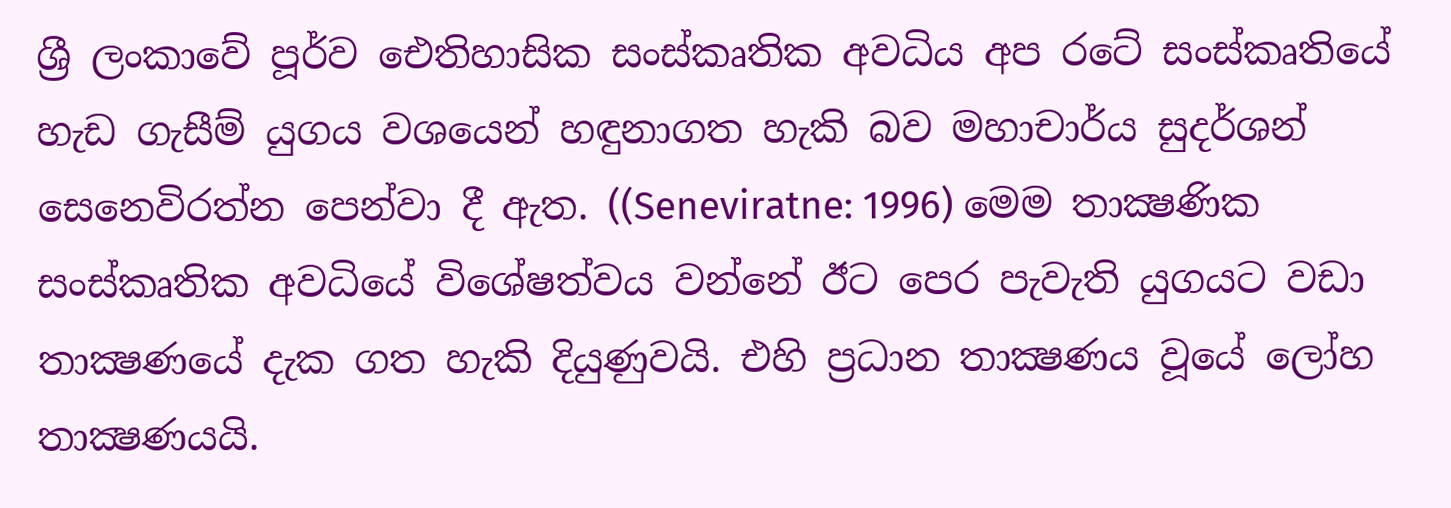ශ්‍රී ලංකාවේ පූර්ව ඓතිහාසික සංස්‌කෘතික අවධිය අප රටේ සංස්‌කෘතියේ හැඩ ගැසීම් යුගය වශයෙන් හඳුනාගත හැකි බව මහාචාර්ය සුදර්ශන් සෙනෙවිරත්න පෙන්වා දී ඇත. ((Seneviratne: 1996) මෙම තාක්‍ෂණික සංස්‌කෘතික අවධියේ විශේෂත්වය වන්නේ ඊට පෙර පැවැති යුගයට වඩා තාක්‍ෂණයේ දැක ගත හැකි දියුණුවයි. එහි ප්‍රධාන තාක්‍ෂණය වූයේ ලෝහ තාක්‍ෂණයයි.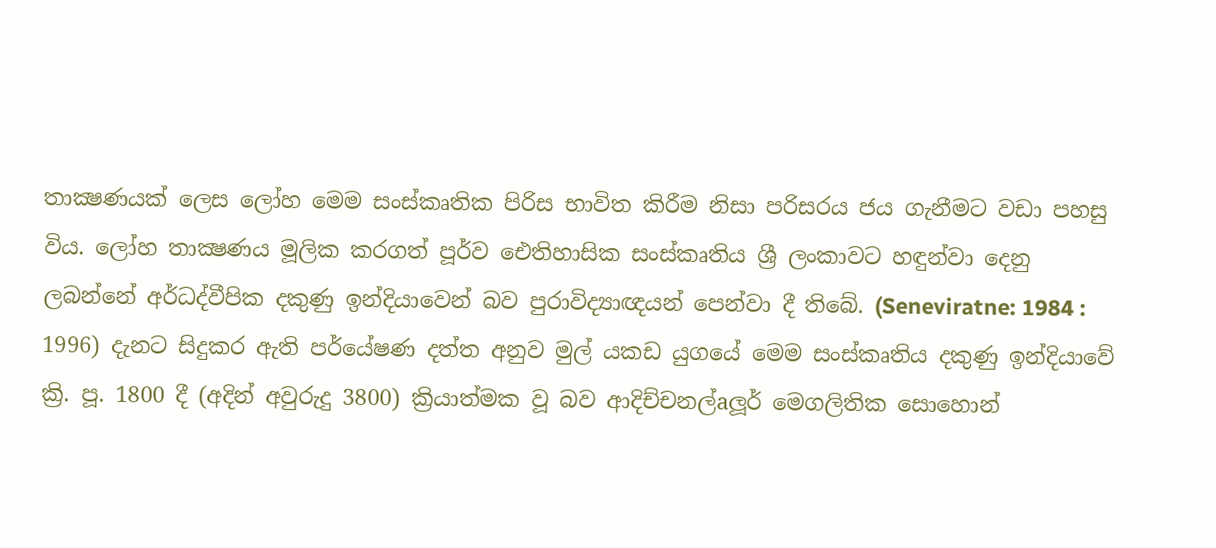තාක්‍ෂණයක්‌ ලෙස ලෝහ මෙම සංස්‌කෘතික පිරිස භාවිත කිරීම නිසා පරිසරය ජය ගැනීමට වඩා පහසු විය. ලෝහ තාක්‍ෂණය මූලික කරගත් පූර්ව ඓතිහාසික සංස්‌කෘතිය ශ්‍රී ලංකාවට හඳුන්වා දෙනු ලබන්නේ අර්ධද්වීපික දකුණු ඉන්දියාවෙන් බව පුරාවිද්‍යාඥයන් පෙන්වා දී තිබේ. (Seneviratne: 1984 : 1996) දැනට සිදුකර ඇති පර්යේෂණ දත්ත අනුව මුල් යකඩ යුගයේ මෙම සංස්‌කෘතිය දකුණු ඉන්දියාවේ ක්‍රි. පූ. 1800 දී (අදින් අවුරුදු 3800) ක්‍රියාත්මක වූ බව ආදිච්චනල්aලූර් මෙගලිතික සොහොන්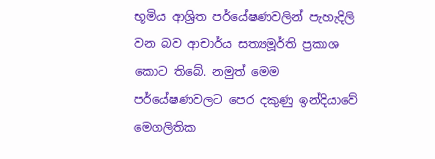භූමිය ආශ්‍රිත පර්යේෂණවලින් පැහැදිලි වන බව ආචාර්ය සත්‍යමූර්ති ප්‍රකාශ කොට තිබේ. නමුත් මෙම පර්යේෂණවලට පෙර දකුණු ඉන්දියාවේ මෙගලිතික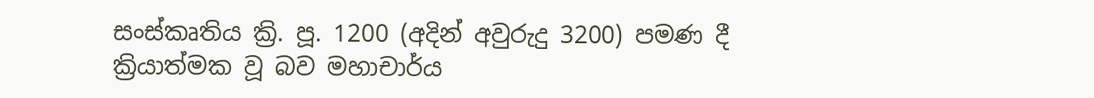සංස්‌කෘතිය ක්‍රි. පූ. 1200 (අදින් අවුරුදු 3200) පමණ දී ක්‍රියාත්මක වූ බව මහාචාර්ය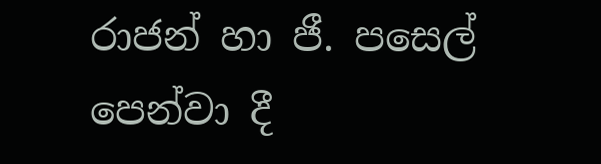රාජන් හා ජී. පසෙල් පෙන්වා දී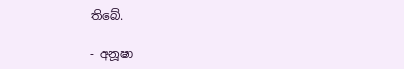තිබේ.

- අනූෂා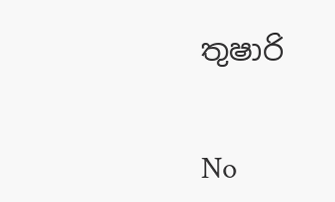තුෂාරි


No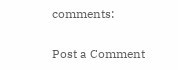comments:

Post a Comment